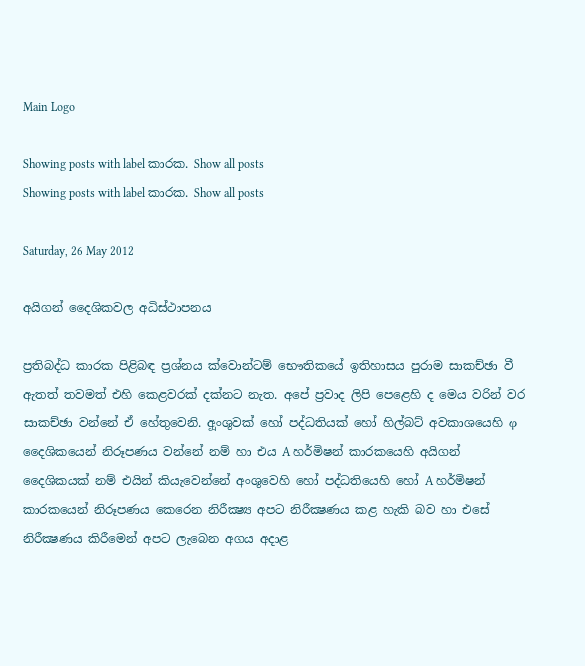Main Logo

Showing posts with label කාරක. Show all posts
Showing posts with label කාරක. Show all posts

Saturday, 26 May 2012

අයිගන් දෛශිකවල අධිස්ථාපනය

ප්‍රතිබද්ධ කාරක පිළිබඳ ප්‍රශ්නය ක්වොන්ටම් භෞතිකයේ ඉතිහාසය පුරාම සාකච්ඡා වී ඇතත් තවමත් එහි කෙළවරක් දක්නට නැත. අපේ ප්‍රවාද ලිපි පෙළෙහි ද මෙය වරින් වර සාකච්ඡා වන්නේ ඒ හේතුවෙනි. අූංශුවක් හෝ පද්ධතියක් හෝ හිල්බට් අවකාශයෙහි φ දෛශිකයෙන් නිරූපණය වන්නේ නම් හා එය A හර්මිෂන් කාරකයෙහි අයිගන් දෛශිකයක් නම් එයින් කියැවෙන්නේ අංශුවෙහි හෝ පද්ධතියෙහි හෝ A හර්මිෂන් කාරකයෙන් නිරූපණය කෙරෙන නිරීක්‍ෂ්‍ය අපට නිරීක්‍ෂණය කළ හැකි බව හා එසේ නිරීක්‍ෂණය කිරීමෙන් අපට ලැබෙන අගය අදාළ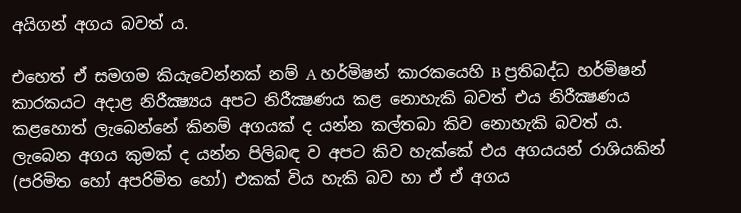අයිගන් අගය බවත් ය.

එහෙත් ඒ සමගම කියැවෙන්නක් නම් A හර්මිෂන් කාරකයෙහි B ප්‍රතිබද්ධ හර්මිෂන් කාරකයට අදාළ නිරීක්‍ෂ්‍යය අපට නිරීක්‍ෂණය කළ නොහැකි බවත් එය නිරීක්‍ෂණය කළහොත් ලැබෙන්නේ කිනම් අගයක් ද යන්න කල්තබා කිව නොහැකි බවත් ය. ලැබෙන අගය කුමක් ද යන්න පිලිබඳ ව අපට කිව හැක්කේ එය අගයයන් රාශියකින් (පරිමිත හෝ අපරිමිත හෝ) එකක් විය හැකි බව හා ඒ ඒ අගය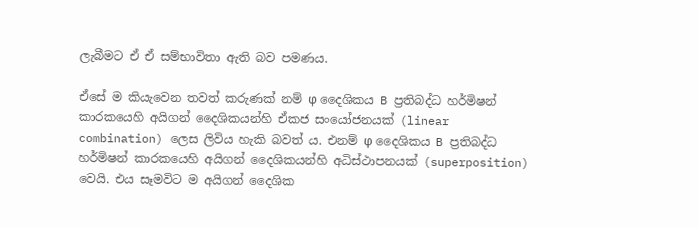ලැබීමට ඒ ඒ සම්භාවිතා ඇති බව පමණය.

ඒසේ ම කියැවෙන තවත් කරුණක් නම් φ දෛශිකය B ප්‍රතිබද්ධ හර්මිෂන් කාරකයෙහි අයිගන් දෛශිකයන්හි ඒකජ සංයෝජනයක් (linear combination) ලෙස ලිවිය හැකි බවත් ය. එනම් φ දෛශිකය B ප්‍රතිබද්ධ හර්මිෂන් කාරකයෙහි අයිගන් දෛශිකයන්හි අධිස්ථාපනයක් (superposition) වෙයි. එය සෑමවිට ම අයිගන් දෛශික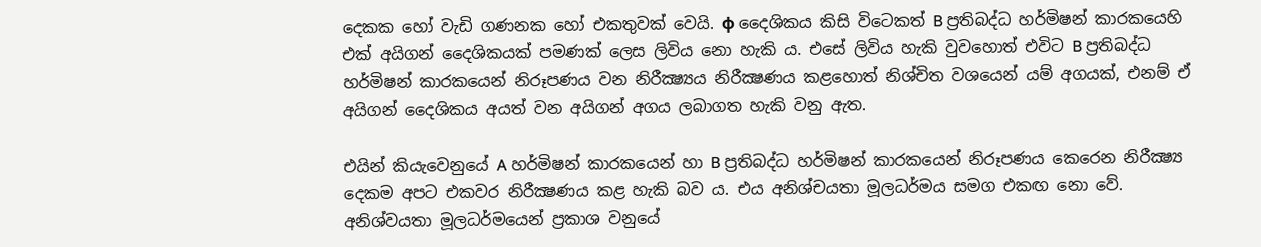දෙකක හෝ වැඩි ගණනක හෝ එකතුවක් වෙයි. φ දෛශිකය කිසි විටෙකත් B ප්‍රතිබද්ධ හර්මිෂන් කාරකයෙහි එක් අයිගන් දෛශිකයක් පමණක් ලෙස ලිවිය නො හැකි ය. එසේ ලිවිය හැකි වුවහොත් එවිට B ප්‍රතිබද්ධ හර්මිෂන් කාරකයෙන් නිරූපණය වන නිරීක්‍ෂ්‍යය නිරීක්‍ෂණය කළහොත් නිශ්චිත වශයෙන් යම් අගයක්, එනම් ඒ අයිගන් දෛශිකය අයත් වන අයිගන් අගය ලබාගත හැකි වනු ඇත.

එයින් කියැවෙනුයේ A හර්මිෂන් කාරකයෙන් හා B ප්‍රතිබද්ධ හර්මිෂන් කාරකයෙන් නිරූපණය කෙරෙන නිරීක්‍ෂ්‍ය දෙකම අපට එකවර නිරීක්‍ෂණය කළ හැකි බව ය. එය අනිශ්චයතා මූලධර්මය සමග එකඟ නො වේ. අනිශ්වයතා මූලධර්මයෙන් ප්‍රකාශ වනුයේ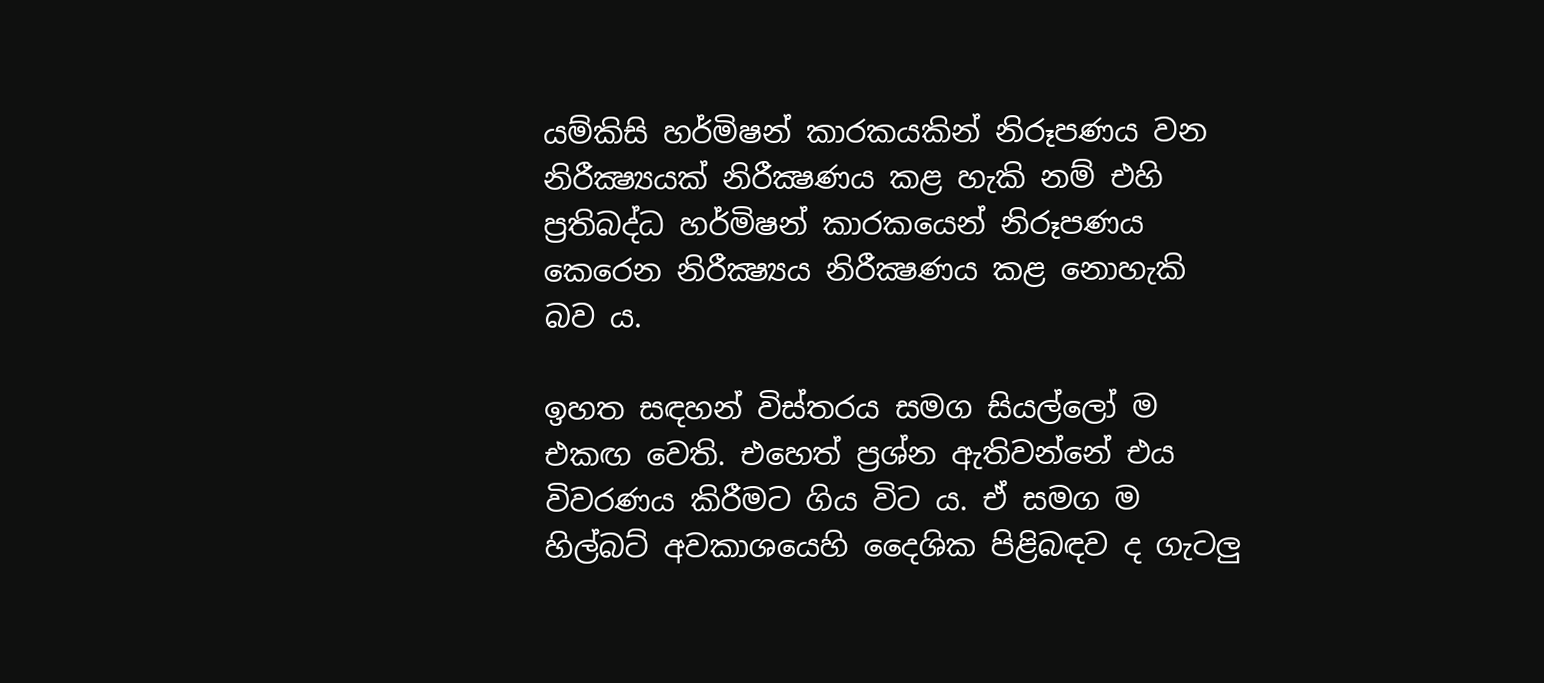යම්කිසි හර්මිෂන් කාරකයකින් නිරූපණය වන නිරීක්‍ෂ්‍යයක් නිරීක්‍ෂණය කළ හැකි නම් එහි ප්‍රතිබද්ධ හර්මිෂන් කාරකයෙන් නිරූපණය කෙරෙන නිරීක්‍ෂ්‍යය නිරීක්‍ෂණය කළ නොහැකි බව ය.

ඉහත සඳහන් විස්තරය සමග සියල්ලෝ ම එකඟ වෙති. එහෙත් ප්‍රශ්න ඇතිවන්නේ එය විවරණය කිරීමට ගිය විට ය. ඒ සමග ම හිල්බට් අවකාශයෙහි දෛශික පිළිබඳව ද ගැටලු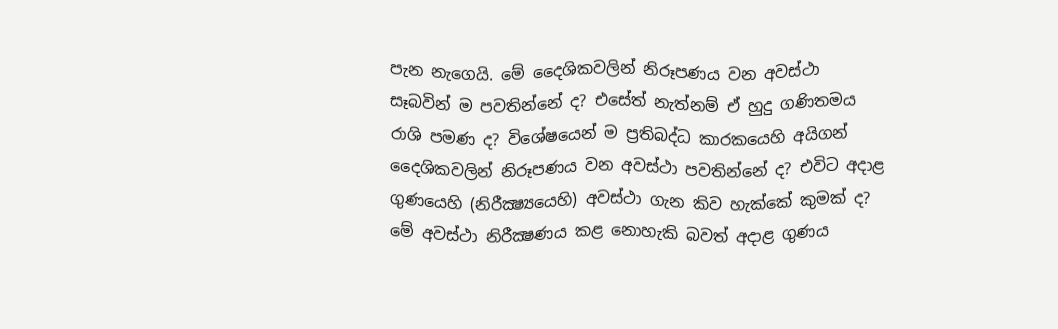පැන නැගෙයි. මේ දෛශිකවලින් නිරූපණය වන අවස්ථා සෑබවින් ම පවතින්නේ ද? එසේත් නැත්නම් ඒ හුදු ගණිතමය රාශි පමණ ද? විශේෂයෙන් ම ප්‍රතිබද්ධ කාරකයෙහි අයිගන් දෛශිකවලින් නිරූපණය වන අවස්ථා පවතින්නේ ද? එවිට අදාළ ගුණයෙහි (නිරීක්‍ෂ්‍යයෙහි) අවස්ථා ගැන කිව හැක්කේ කුමක් ද? මේ අවස්ථා නිරීක්‍ෂණය කළ නොහැකි බවත් අදාළ ගුණය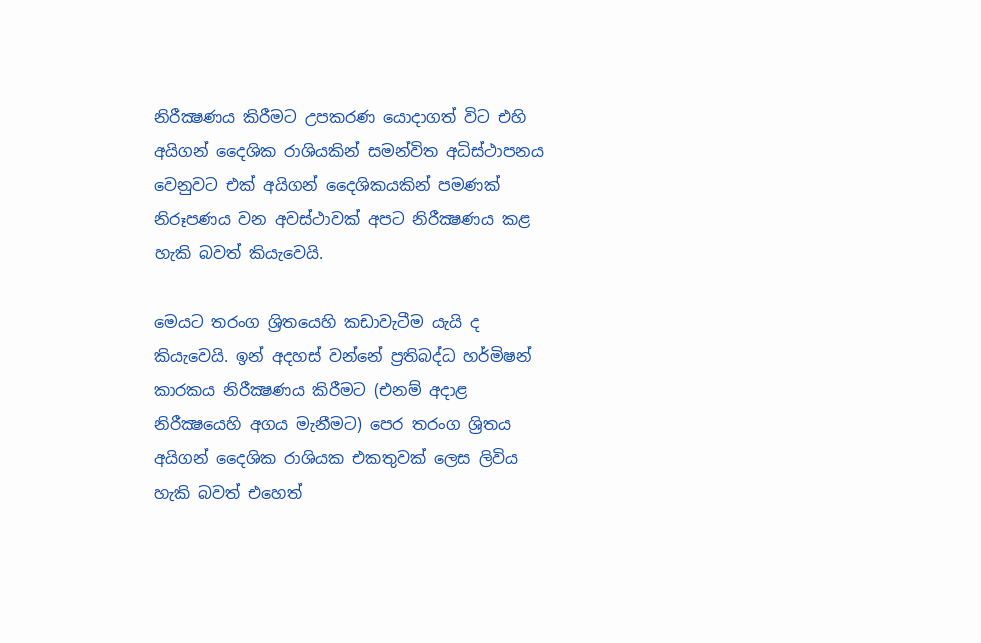නිරීක්‍ෂණය කිරීමට උපකරණ යොදාගත් විට එහි අයිගන් දෛශික රාශියකින් සමන්විත අධිස්ථාපනය වෙනුවට එක් අයිගන් දෛශිකයකින් පමණක් නිරූපණය වන අවස්ථාවක් අපට නිරීක්‍ෂණය කළ හැකි බවත් කියැවෙයි.

මෙයට තරංග ශ්‍රිතයෙහි කඩාවැටීම යැයි ද කියැවෙයි. ඉන් අදහස් වන්නේ ප්‍රතිබද්ධ හර්මිෂන් කාරකය නිරීක්‍ෂණය කිරීමට (එනම් අදාළ නිරීක්‍ෂයෙහි අගය මැනීමට) පෙර තරංග ශ්‍රිතය අයිගන් දෛශික රාශියක එකතුවක් ලෙස ලිවිය හැකි බවත් එහෙත්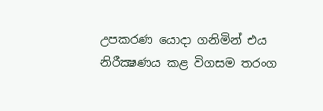උපකරණ යොදා ගනිමින් එය නිරීක්‍ෂණය කළ විගසම තරංග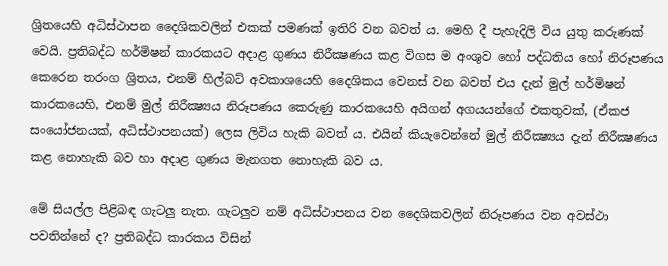ශ්‍රිතයෙහි අධිස්ථාපන දෛශිකවලින් එකක් පමණක් ඉතිරි වන බවත් ය. මෙහි දී පැහැදිලි විය යුතු කරුණක් වෙයි. ප්‍රතිබද්ධ හර්මිෂන් කාරකයට අදාළ ගුණය නිරීක්‍ෂණය කළ විගස ම අංශුව හෝ පද්ධතිය හෝ නිරූපණය කෙරෙන තරංග ශ්‍රිතය, එනම් හිල්බට් අවකාශයෙහි දෛශිකය වෙනස් වන බවත් එය දැන් මුල් හර්මිෂන් කාරකයෙහි, එනම් මුල් නිරීක්‍ෂ්‍යය නිරූපණය කෙරුණු කාරකයෙහි අයිගන් අගයයන්ගේ එකතුවක්, (ඒකජ සංයෝජනයක්, අධිස්ථාපනයක්) ලෙස ලිවිය හැකි බවත් ය. එයින් කියැවෙන්නේ මුල් නිරීක්‍ෂ්‍යය දැන් නිරීක්‍ෂණය කළ නොහැකි බව හා අදාළ ගුණය මැනගත නොහැකි බව ය.

මේ සියල්ල පිළිබඳ ගැටලු නැත. ගැටලුව නම් අධිස්ථාපනය වන දෛශිකවලින් නිරූපණය වන අවස්ථා පවතින්නේ ද? ප්‍රතිබද්ධ කාරකය විසින්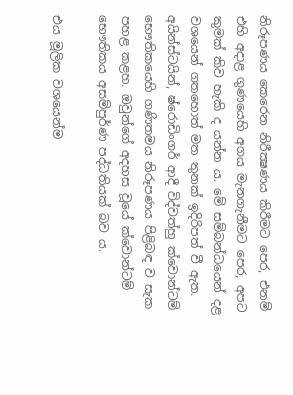නිරූපණය කෙරෙන නිරීක්‍ෂණය කිරීමට පෙර, එනම් එහි අදාළ ගුණයෙහි අගය මැනගැනීමට පෙර, අපට කුමක් කිව හැකි ද යන්න ය. මේ සම්බන්ධයෙන් දළ වශයෙන් ගතහොත් මත තුනක් ඉදිරිපත් වී ඇත. අයින්ස්ටයින්, ෂ්රොඩිංගර් ආදී විද්වත්හු ක්වොන්ටම් භෞතිකයෙහි ගණිතමය නිරූපණය පිළිබඳ ව සැක පහළ කළහ. ඔවුන්ගේ අදහස වූයේ ක්වොන්ටම් භෞතිකය අසම්පුර්ණ පද්ධතියක් බව ය.

එය මූලික වශයෙන්ම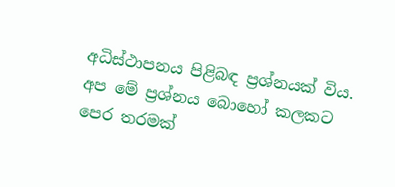අධිස්ථාපනය පිළිබඳ ප්‍රශ්නයක් විය. අප මේ ප්‍රශ්නය බොහෝ කලකට පෙර තරමක්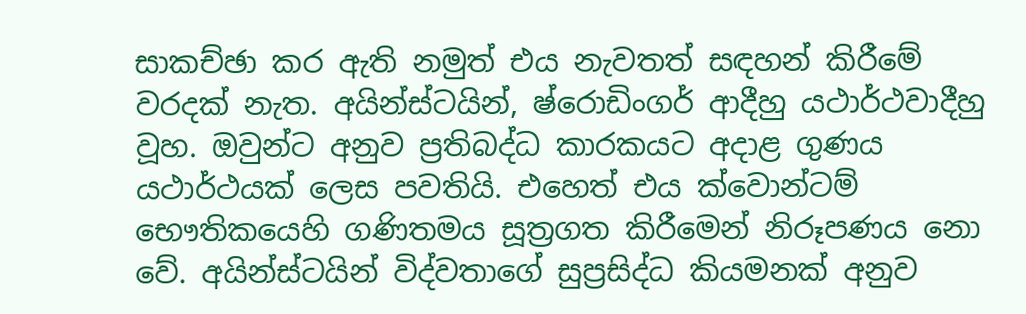සාකච්ඡා කර ඇති නමුත් එය නැවතත් සඳහන් කිරීමේ වරදක් නැත. අයින්ස්ටයින්, ෂ්රොඩිංගර් ආදීහු යථාර්ථවාදීහු වූහ. ඔවුන්ට අනුව ප්‍රතිබද්ධ කාරකයට අදාළ ගුණය යථාර්ථයක් ලෙස පවතියි. එහෙත් එය ක්වොන්ටම් භෞතිකයෙහි ගණිතමය සූත්‍රගත කිරීමෙන් නිරූපණය නො වේ. අයින්ස්ටයින් විද්වතාගේ සුප්‍රසිද්ධ කියමනක් අනුව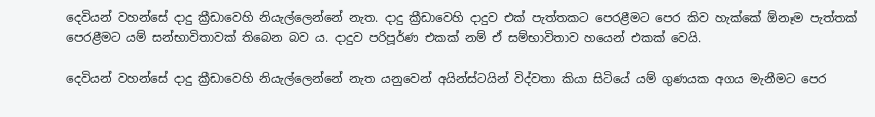දෙවියන් වහන්සේ දාදු ක්‍රීඩාවෙහි නියැල්ලෙන්නේ නැත. දාදු ක්‍රීඩාවෙහි දාදුව එක් පැත්තකට පෙරළීමට පෙර කිව හැක්කේ ඕනෑම පැත්තක් පෙරළීමට යම් සන්භාවිතාවක් තිබෙන බව ය. දාදුව පරිපූර්ණ එකක් නම් ඒ සම්භාවිතාව හයෙන් එකක් වෙයි.

දෙවියන් වහන්සේ දාදු ක්‍රීඩාවෙහි නියැල්ලෙන්නේ නැත යනුවෙන් අයින්ස්ටයින් විද්වතා කියා සිටියේ යම් ගුණයක අගය මැනීමට පෙර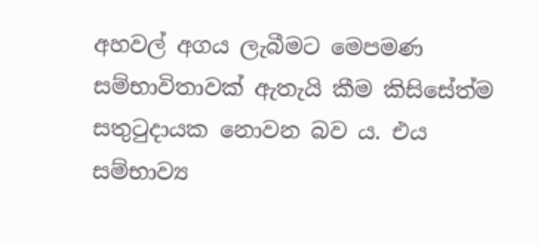අහවල් අගය ලැබීමට මෙපමණ සම්භාවිතාවක් ඇතැයි කීම කිසිසේත්ම සතුටුදායක නොවන බව ය. එය සම්භාව්‍ය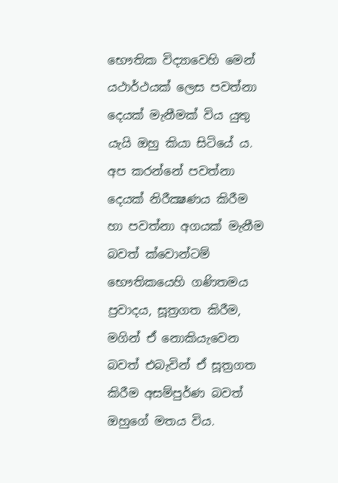භෞතික විද්‍යාවෙහි මෙන් යථාර්ථයක් ලෙස පවත්නා දෙයක් මැනීමක් විය යුතු යැයි ඔහු කියා සිටියේ ය. අප කරන්නේ පවත්නා දෙයක් නිරීක්‍ෂණය කිරීම හා පවත්නා අගයක් මැනීම බවත් ක්වොන්ටම් භෞතිකයෙහි ගණිතමය ප්‍රවාදය, සූත්‍රගත කිරීම, මගින් ඒ නොකියැවෙන බවත් එබැවින් ඒ සූත්‍රගත කිරීම අසම්පුර්ණ බවත් ඔහුගේ මතය විය.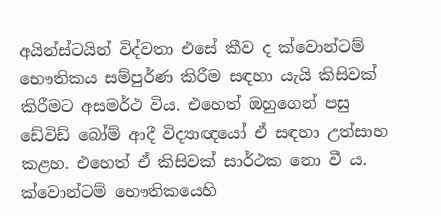අයින්ස්ටයින් විද්වතා එසේ කීව ද ක්වොන්ටම් භෞතිකය සම්පුර්ණ කිරීම සඳහා යැයි කිසිවක් කිරීමට අසමර්ථ විය. එහෙත් ඔහුගෙන් පසු ඩේවිඩ් බෝම් ආදී විද්‍යාඥයෝ ඒ සඳහා උත්සාහ කළහ. එහෙත් ඒ කිසිවක් සාර්ථක නො වී ය. ක්වොන්ටම් භෞතිකයෙහි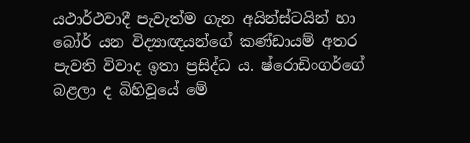යථාර්ථවාදී පැවැත්ම ගැන අයින්ස්ටයින් හා බෝර් යන විද්‍යාඥයන්ගේ කණ්ඩායම් අතර පැවති විවාද ඉතා ප්‍රසිද්ධ ය. ෂ්රොඩිංගර්ගේ බළලා ද බිහිවූයේ මේ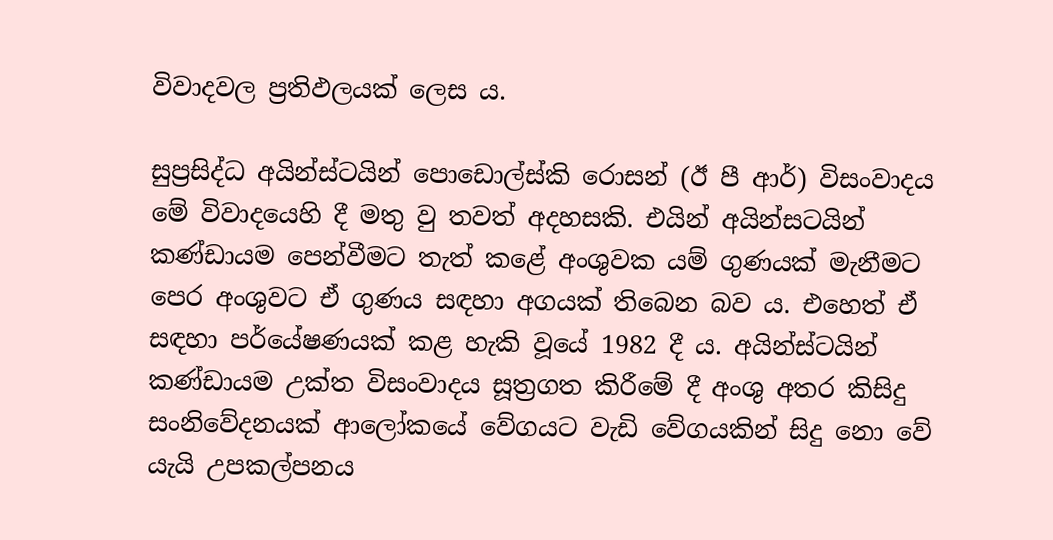විවාදවල ප්‍රතිඵලයක් ලෙස ය.

සුප්‍රසිද්ධ අයින්ස්ටයින් පොඩොල්ස්කි රොසන් (ඊ පී ආර්) විසංවාදය මේ විවාදයෙහි දී මතු වු තවත් අදහසකි. එයින් අයින්සටයින් කණ්ඩායම පෙන්වීමට තැත් කළේ අංශුවක යම් ගුණයක් මැනීමට පෙර අංශුවට ඒ ගුණය සඳහා අගයක් තිබෙන බව ය. එහෙත් ඒ සඳහා පර්යේෂණයක් කළ හැකි වූයේ 1982 දී ය. අයින්ස්ටයින් කණ්ඩායම උක්ත විසංවාදය සූත්‍රගත කිරීමේ දී අංශු අතර කිසිදු සංනිවේදනයක් ආලෝකයේ වේගයට වැඩි වේගයකින් සිදු නො වේ යැයි උපකල්පනය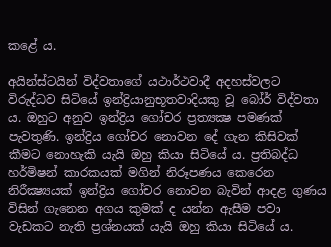කළේ ය.

අයින්ස්ටයින් විද්වතාගේ යථාර්ථවාදී අදහස්වලට විරුද්ධව සිටියේ ඉන්ද්‍රියානුභූතවාදියකු වූ බෝර් විද්වතා ය. ඔහුට අනුව ඉන්ද්‍රිය ගෝචර ප්‍රත්‍යක්‍ෂ පමණක් පැවතුණි. ඉන්ද්‍රිය ගෝචර නොවන දේ ගැන කිසිවක් කීමට නොහැකි යැයි ඔහු කියා සිටියේ ය. ප්‍රතිබද්ධ හර්මිෂන් කාරකයක් මගින් නිරූපණය කෙරෙන නිරීක්‍ෂ්‍යයක් ඉන්ද්‍රිය ගෝචර නොවන බැවින් ආදළ ගුණය විසින් ගැනෙන අගය කුමක් ද යන්න ඇසීම පවා වැඩකට නැති ප්‍රශ්නයක් යැයි ඔහු කියා සිටියේ ය.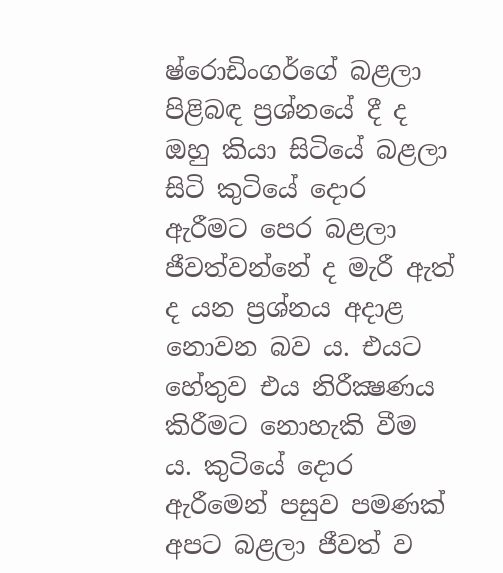ෂ්රොඩිංගර්ගේ බළලා පිළිබඳ ප්‍රශ්නයේ දී ද ඔහු කියා සිටියේ බළලා සිටි කුටියේ දොර ඇරීමට පෙර බළලා ජීවත්වන්නේ ද මැරී ඇත් ද යන ප්‍රශ්නය අදාළ නොවන බව ය. එයට හේතුව එය නිරීක්‍ෂණය කිරීමට නොහැකි වීම ය. කුටියේ දොර ඇරීමෙන් පසුව පමණක් අපට බළලා ජීවත් ව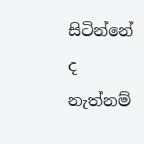සිටින්නේ ද නැත්නම්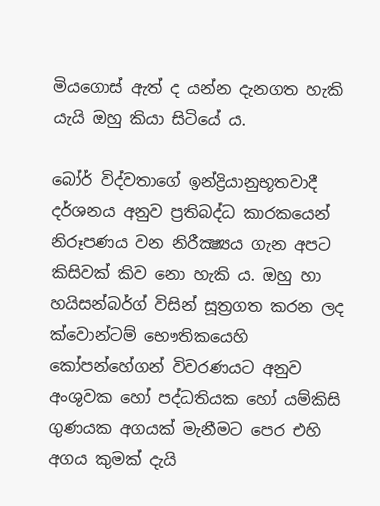මියගොස් ඇත් ද යන්න දැනගත හැකි යැයි ඔහු කියා සිටියේ ය.

බෝර් විද්වතාගේ ඉන්ද්‍රියානුභූතවාදී දර්ශනය අනුව ප්‍රතිබද්ධ කාරකයෙන් නිරූපණය වන නිරීක්‍ෂ්‍යය ගැන අපට කිසිවක් කිව නො හැකි ය. ඔහු හා හයිසන්බර්ග් විසින් සූත්‍රගත කරන ලද ක්වොන්ටම් භෞතිකයෙහි කෝපන්හේගන් විවරණයට අනුව අංශුවක හෝ පද්ධතියක හෝ යම්කිසි ගුණයක අගයක් මැනීමට පෙර එහි අගය කුමක් දැයි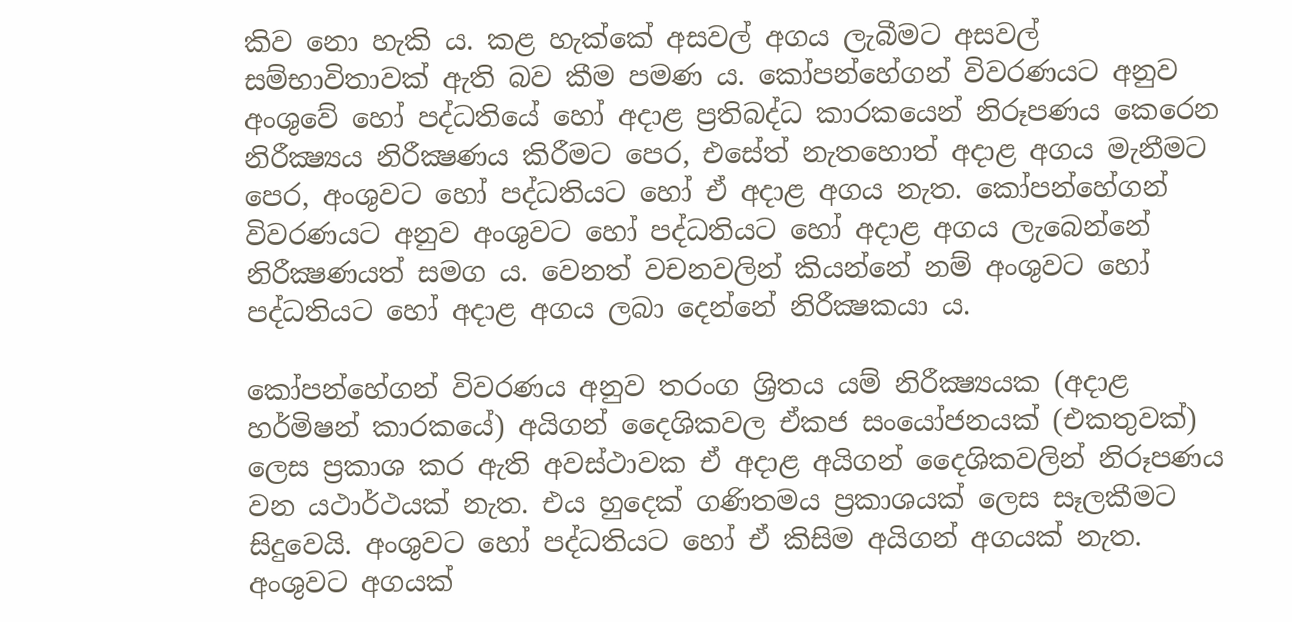කිව නො හැකි ය. කළ හැක්කේ අසවල් අගය ලැබීමට අසවල් සම්භාවිතාවක් ඇති බව කීම පමණ ය. කෝපන්හේගන් විවරණයට අනුව අංශුවේ හෝ පද්ධතියේ හෝ අදාළ ප්‍රතිබද්ධ කාරකයෙන් නිරූපණය කෙරෙන නිරීක්‍ෂ්‍යය නිරීක්‍ෂණය කිරීමට පෙර, එසේත් නැතහොත් අදාළ අගය මැනීමට පෙර, අංශුවට හෝ පද්ධතියට හෝ ඒ අදාළ අගය නැත. කෝපන්හේගන් විවරණයට අනුව අංශුවට හෝ පද්ධතියට හෝ අදාළ අගය ලැබෙන්නේ නිරීක්‍ෂණයත් සමග ය. වෙනත් වචනවලින් කියන්නේ නම් අංශුවට හෝ පද්ධතියට හෝ අදාළ අගය ලබා දෙන්නේ නිරීක්‍ෂකයා ය.

කෝපන්හේගන් විවරණය අනුව තරංග ශ්‍රිතය යම් නිරීක්‍ෂ්‍යයක (අදාළ හර්මිෂන් කාරකයේ) අයිගන් දෛශිකවල ඒකජ සංයෝජනයක් (එකතුවක්) ලෙස ප්‍රකාශ කර ඇති අවස්ථාවක ඒ අදාළ අයිගන් දෛශිකවලින් නිරූපණය වන යථාර්ථයක් නැත. එය හුදෙක් ගණිතමය ප්‍රකාශයක් ලෙස සෑලකීමට සිදුවෙයි. අංශුවට හෝ පද්ධතියට හෝ ඒ කිසිම අයිගන් අගයක් නැත. අංශුවට අගයක්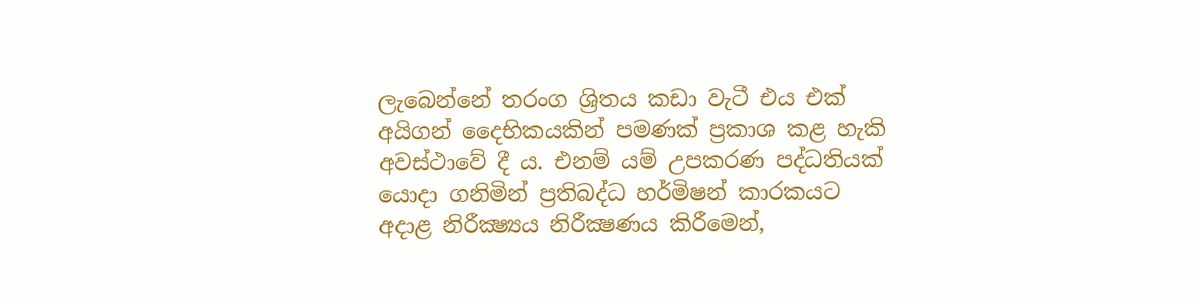ලැබෙන්නේ තරංග ශ්‍රිතය කඩා වැටී එය එක් අයිගන් දෛභිකයකින් පමණක් ප්‍රකාශ කළ හැකි අවස්ථාවේ දී ය. එනම් යම් උපකරණ පද්ධතියක් යොදා ගනිමින් ප්‍රතිබද්ධ හර්මිෂන් කාරකයට අදාළ නිරීක්‍ෂ්‍යය නිරීක්‍ෂණය කිරීමෙන්,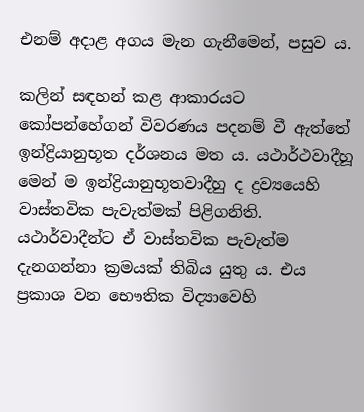එනම් අදාළ අගය මැන ගැනීමෙන්, පසුව ය.

කලින් සඳහන් කළ ආකාරයට කෝපන්හේගන් විවරණය පදනම් වී ඇත්තේ ඉන්ද්‍රියානුභූත දර්ශනය මත ය. යථාර්ථවාදීහූ මෙන් ම ඉන්ද්‍රියානුභූතවාදීහු ද ද්‍රව්‍යයෙහි වාස්තවික පැවැත්මක් පිළිගනිති. යථාර්වාදීන්ට ඒ වාස්තවික පැවැත්ම දැනගන්නා ක්‍රමයක් තිබිය යුතු ය. එය ප්‍රකාශ වන භෞතික විද්‍යාවෙහි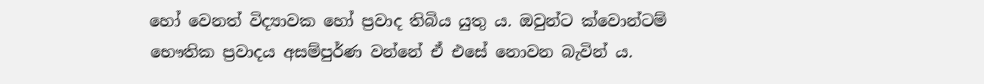හෝ වෙනත් විද්‍යාවක හෝ ප්‍රවාද තිබිය යුතු ය. ඔවුන්ට ක්වොන්ටම් භෞතික ප්‍රවාදය අසම්පුර්ණ වන්නේ ඒ එසේ නොවන බැවින් ය.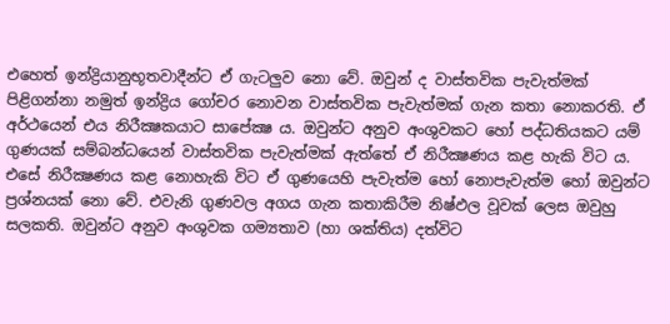එහෙත් ඉන්ද්‍රියානුභූතවාදීන්ට ඒ ගැටලුව නො වේ. ඔවුන් ද වාස්තවික පැවැත්මක් පිළිගන්නා නමුත් ඉන්ද්‍රිය ගෝචර නොවන වාස්තවික පැවැත්මක් ගැන කතා නොකරති. ඒ අර්ථයෙන් එය නිරීක්‍ෂකයාට සාපේක්‍ෂ ය. ඔවුන්ට අනුව අංශුවකට හෝ පද්ධතියකට යම් ගුණයක් සම්බන්ධයෙන් වාස්තවික පැවැත්මක් ඇත්තේ ඒ නිරීක්‍ෂණය කළ හැකි විට ය. එසේ නිරීක්‍ෂණය කළ නොහැකි විට ඒ ගුණයෙහි පැවැත්ම හෝ නොපැවැත්ම හෝ ඔවුන්ට ප්‍රශ්නයක් නො වේ. එවැනි ගුණවල අගය ගැන කතාකිරීම නිෂ්ඵල වූවක් ලෙස ඔවුහු සලකති. ඔවුන්ට අනුව අංශුවක ගම්‍යතාව (හා ශක්තිය) දත්විට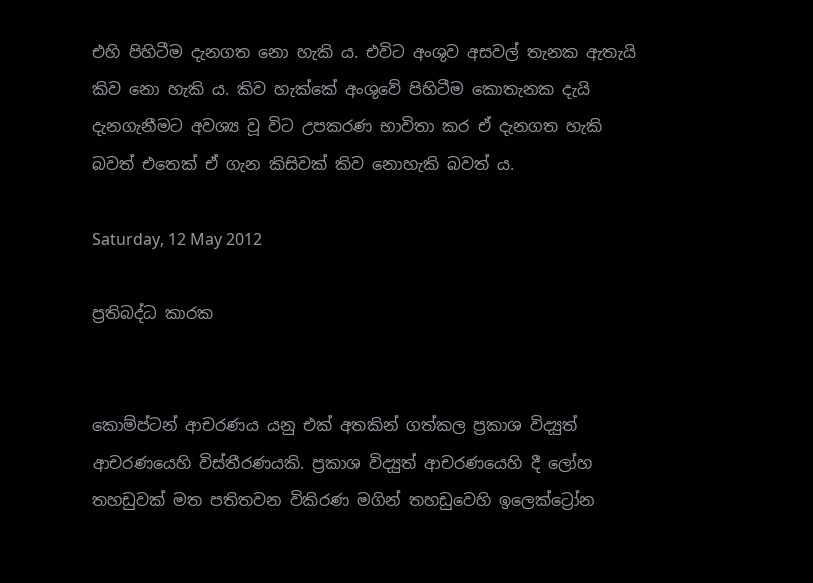එහි පිහිටීම දැනගත නො හැකි ය. එවිට අංශුව අසවල් තැනක ඇතැයි කිව නො හැකි ය. කිව හැක්කේ අංශුවේ පිහිටීම කොතැනක දැයි දැනගැනීමට අවශ්‍ය වූ විට උපකරණ භාවිතා කර ඒ දැනගත හැකි බවත් එතෙක් ඒ ගැන කිසිවක් කිව නොහැකි බවත් ය.

Saturday, 12 May 2012

ප්‍රතිබද්ධ කාරක


කොම්ප්ටන් ආචරණය යනු එක් අතකින් ගත්කල ප්‍රකාශ විද්‍යුත් ආචරණයෙහි විස්තීරණයකි. ප්‍රකාශ විද්‍යුත් ආචරණයෙහි දී ලෝහ තහඩුවක් මත පතිතවන විකිරණ මගින් තහඩුවෙහි ඉලෙක්ට්‍රෝන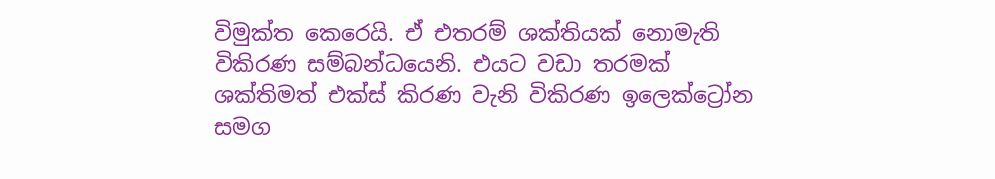විමුක්ත කෙරෙයි. ඒ එතරම් ශක්තියක් නොමැති විකිරණ සම්බන්ධයෙනි. එයට වඩා තරමක් ශක්තිමත් එක්ස් කිරණ වැනි විකිරණ ඉලෙක්ට්‍රෝන සමග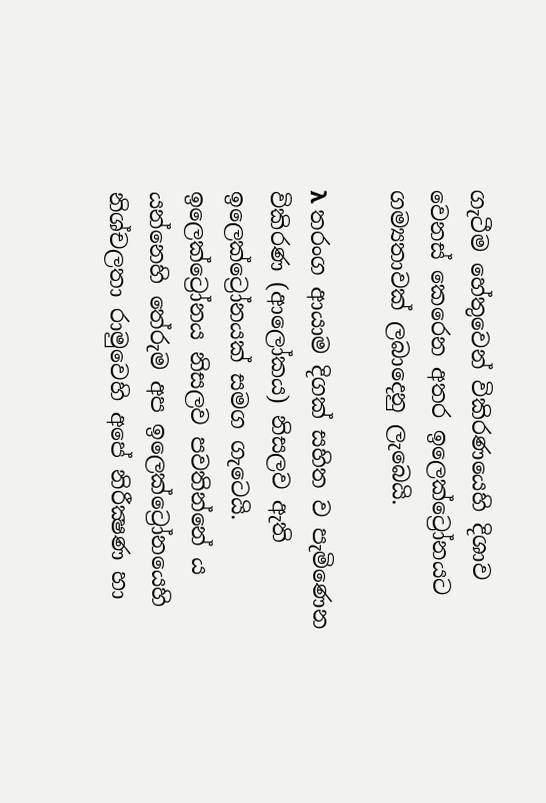ගැටීම හේතුවෙන් විකිරණයෙහි දිශාව වෙනස් කෙරෙන අතර ඉලෙක්ට්‍රෝනයට ගම්‍යතාවක් ලබාදෙනු ලැබෙයි.

λ තරංග ආයාම දිගක් සහිත ව පැමිණෙන විකිරණ (ආලෝකය) නිසලව ඇති ඉලෙක්ට්‍රෝනයක් සමග ගැටෙයි. ඉලෙක්ට්‍රෝනය නිසලව පවතින්නේ ය යන්නෙහි තේරුම අප ඉලෙක්ට්‍රෝනයෙහි නිශ්චලතා රාමුවෙහි අපේ නිරීක්‍ෂණ හා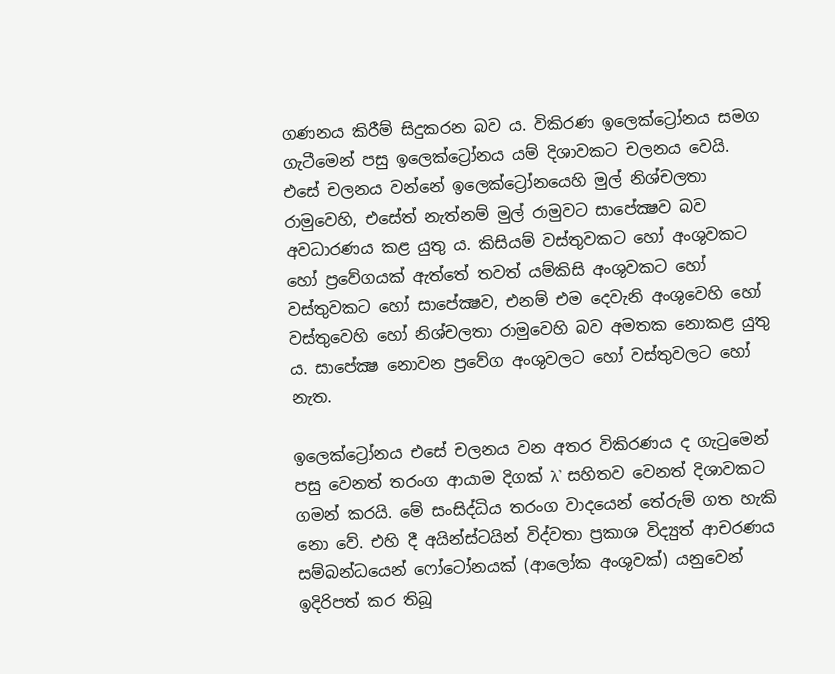ගණනය කිරීම් සිදුකරන බව ය. විකිරණ ඉලෙක්ට්‍රෝනය සමග ගැටීමෙන් පසු ඉලෙක්ට්‍රෝනය යම් දිශාවකට චලනය වෙයි. එසේ චලනය වන්නේ ඉලෙක්ට්‍රෝනයෙහි මුල් නිශ්චලතා රාමුවෙහි, එසේත් නැත්නම් මුල් රාමුවට සාපේක්‍ෂව බව අවධාරණය කළ යුතු ය. කිසියම් වස්තුවකට හෝ අංශුවකට හෝ ප්‍රවේගයක් ඇත්තේ තවත් යම්කිසි අංශුවකට හෝ වස්තුවකට හෝ සාපේක්‍ෂව, එනම් එම දෙවැනි අංශුවෙහි හෝ වස්තුවෙහි හෝ නිශ්චලතා රාමුවෙහි බව අමතක නොකළ යුතු ය. සාපේක්‍ෂ නොවන ප්‍රවේග අංශුවලට හෝ වස්තුවලට හෝ නැත.

ඉලෙක්ට්‍රෝනය එසේ චලනය වන අතර විකිරණය ද ගැටුමෙන් පසු වෙනත් තරංග ආයාම දිගක් λ' සහිතව වෙනත් දිශාවකට ගමන් කරයි. මේ සංසිද්ධිය තරංග වාදයෙන් තේරුම් ගත හැකි නො වේ. එහි දී අයින්ස්ටයින් විද්වතා ප්‍රකාශ විද්‍යුත් ආචරණය සම්බන්ධයෙන් ෆෝටෝනයක් (ආලෝක අංශුවක්) යනුවෙන් ඉදිරිපත් කර තිබූ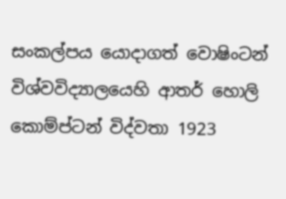සංකල්පය යොදාගත් වොෂිංටන් විශ්වවිද්‍යාලයෙහි ආතර් හොලි කොම්ප්ටන් විද්වතා 1923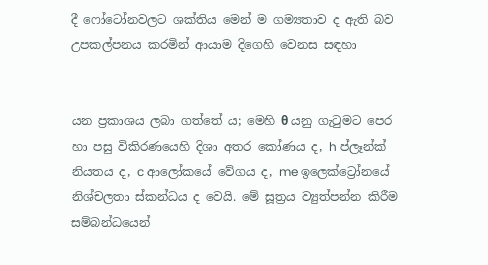දී ෆෝටෝනවලට ශක්තිය මෙන් ම ගම්‍යතාව ද ඇති බව උපකල්පනය කරමින් ආයාම දිගෙහි වෙනස සඳහා


යන ප්‍රකාශය ලබා ගත්තේ ය; මෙහි θ යනු ගැටුමට පෙර හා පසු විකිරණයෙහි දිශා අතර කෝණය ද, h ප්ලෑන්ක් නියතය ද, c ආලෝකයේ වේගය ද, me ඉලෙක්ට්‍රෝනයේ නිශ්චලතා ස්කන්ධය ද වෙයි. මේ සූත්‍රය ව්‍යුත්පන්න කිරීම සම්බන්ධයෙන්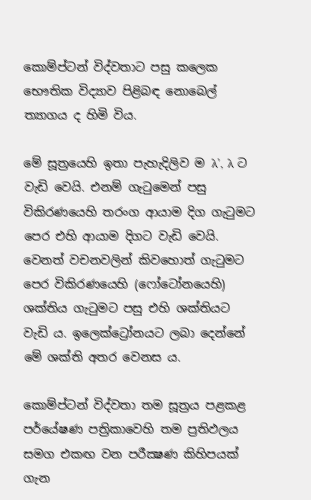කොම්ප්ටන් විද්වතාට පසු කලෙක භෞතික විද්‍යාව පිළිබඳ නොබෙල් ත්‍යාගය ද හිමි විය.

මේ සූත්‍රයෙහි ඉතා පැහැදිලිව ම λ', λ ට වැඩි වෙයි. එනම් ගැටුමෙන් පසු විකිරණයෙහි තරංග ආයාම දිග ගැටුමට පෙර එහි ආයාම දිගට වැඩි වෙයි. වෙනත් වචනවලින් කිවහොත් ගැටුමට පෙර විකිරණයෙහි (ෆෝටෝනයෙහි) ශක්තිය ගැටුමට පසු එහි ශක්තියට වැඩි ය. ඉලෙක්ට්‍රෝනයට ලබා දෙන්නේ මේ ශක්ති අතර වෙනස ය.

කොම්ප්ටන් විද්වතා තම සූත්‍රය පළකළ පර්යේෂණ පත්‍රිකාවෙහි තම ප්‍රතිඵලය සමග එකඟ වන පරීක්‍ෂණ කිහිපයක් ගැන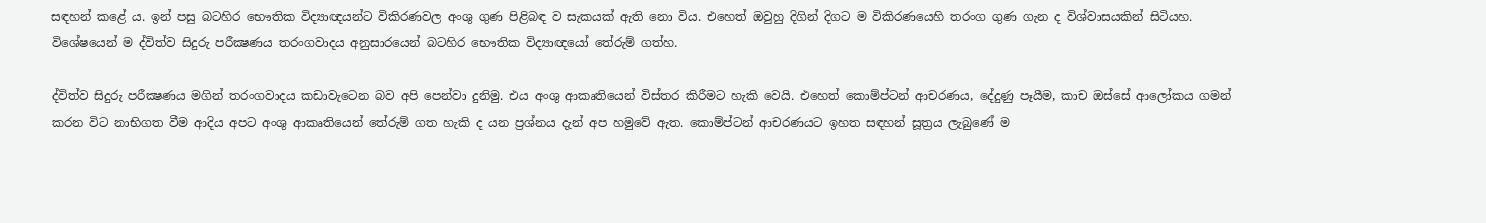සඳහන් කළේ ය. ඉන් පසු බටහිර භෞතික විද්‍යාඥයන්ට විකිරණවල අංශු ගුණ පිළිබඳ ව සැකයක් ඇති නො විය. එහෙත් ඔවුහු දිගින් දිගට ම විකිරණයෙහි තරංග ගුණ ගැන ද විශ්වාසයකින් සිටියහ. විශේෂයෙන් ම ද්විත්ව සිදුරු පරීක්‍ෂණය තරංගවාදය අනුසාරයෙන් බටහිර භෞතික විද්‍යාඥයෝ තේරුම් ගත්හ.

ද්විත්ව සිදුරු පරීක්‍ෂණය මගින් තරංගවාදය කඩාවැටෙන බව අපි පෙන්වා දුනිමු. එය අංශු ආකෘතියෙන් විස්තර කිරීමට හැකි වෙයි. එහෙත් කොම්ප්ටන් ආචරණය, දේදුණු පෑයීම, කාච ඔස්සේ ආලෝකය ගමන් කරන විට නාභිගත වීම ආදිය අපට අංශු ආකෘතියෙන් තේරුම් ගත හැකි ද යන ප්‍රශ්නය දැන් අප හමුවේ ඇත. කොම්ප්ටන් ආචරණයට ඉහත සඳහන් සූත්‍රය ලැබුණේ ම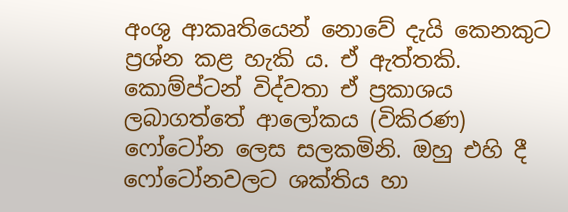අංශු ආකෘතියෙන් නොවේ දැයි කෙනකුට ප්‍රශ්න කළ හැකි ය. ඒ ඇත්තකි. කොම්ප්ටන් විද්වතා ඒ ප්‍රකාශය ලබාගත්තේ ආලෝකය (විකිරණ) ෆෝටෝන ලෙස සලකමිනි. ඔහු එහි දී ෆෝටෝනවලට ශක්තිය හා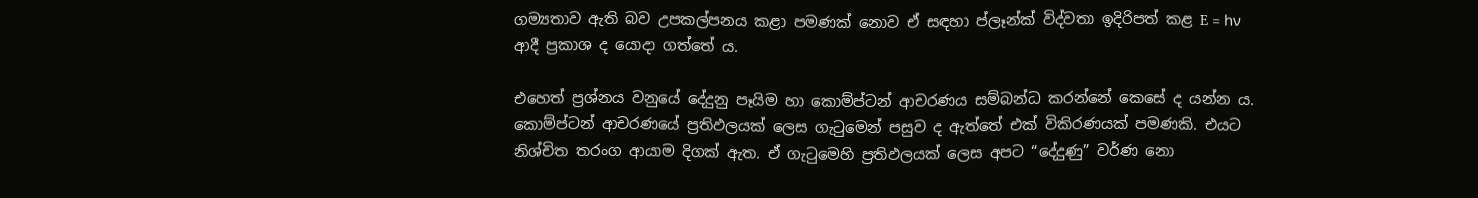ගම්‍යතාව ඇති බව උපකල්පනය කළා පමණක් නොව ඒ සඳහා ප්ලෑන්ක් විද්වතා ඉදිරිපත් කළ E = hν ආදී ප්‍රකාශ ද යොදා ගත්තේ ය.

එහෙත් ප්‍රශ්නය වනුයේ දේදුනු පෑයිම හා කොම්ප්ටන් ආචරණය සම්බන්ධ කරන්නේ කෙසේ ද යන්න ය. කොම්ප්ටන් ආචරණයේ ප්‍රතිඵලයක් ලෙස ගැටුමෙන් පසුව ද ඇත්තේ එක් විකිරණයක් පමණකි. එයට නිශ්චිත තරංග ආයාම දිගක් ඇත. ඒ ගැටුමෙහි ප්‍රතිඵලයක් ලෙස අපට “දේදුණු” වර්ණ නො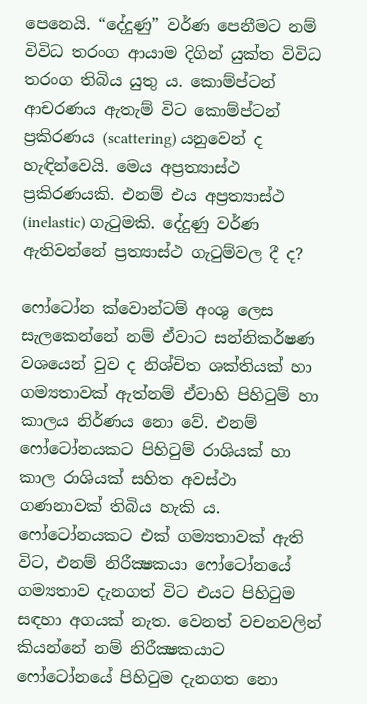පෙනෙයි. “දේදුණු” වර්ණ පෙනීමට නම් විවිධ තරංග ආයාම දිගින් යුක්ත විවිධ තරංග තිබිය යුතු ය. කොම්ප්ටන් ආචරණය ඇතැම් විට කොම්ප්ටන් ප්‍රකිරණය (scattering) යනුවෙන් ද හැඳින්වෙයි. මෙය අප්‍රත්‍යාස්ථ ප්‍රකිරණයකි. එනම් එය අප්‍රත්‍යාස්ථ (inelastic) ගැටුමකි. දේදුණු වර්ණ ඇතිවන්නේ ප්‍රත්‍යාස්ථ ගැටුම්වල දී ද?

ෆෝටෝන ක්වොන්ටම් අංශු ලෙස සැලකෙන්නේ නම් ඒවාට සන්නිකර්ෂණ වශයෙන් වුව ද නිශ්චිත ශක්තියක් හා ගම්‍යතාවක් ඇත්නම් ඒවාහි පිහිටුම් හා කාලය නිර්ණය නො වේ. එනම් ෆෝටෝනයකට පිහිටුම් රාශියක් හා කාල රාශියක් සහිත අවස්ථා ගණනාවක් තිබිය හැකි ය. ෆෝටෝනයකට එක් ගම්‍යතාවක් ඇති විට, එනම් නිරීක්‍ෂකයා ෆෝටෝනයේ ගම්‍යතාව දැනගත් විට එයට පිහිටුම සඳහා අගයක් නැත. වෙනත් වචනවලින් කියන්නේ නම් නිරීක්‍ෂකයාට ෆෝටෝනයේ පිහිටුම දැනගත නො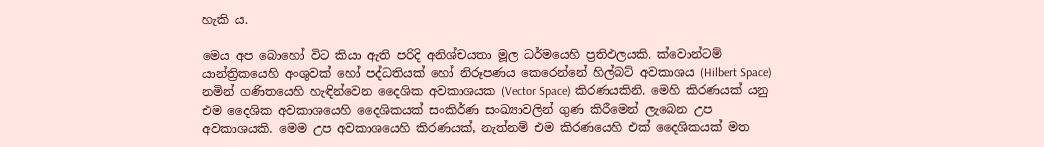හැකි ය.

මෙය අප බොහෝ විට කියා ඇති පරිදි අනිශ්චයතා මූල ධර්මයෙහි ප්‍රතිඵලයකි. ක්වොන්ටම් යාන්ත්‍රිකයෙහි අංශුවක් හෝ පද්ධතියක් හෝ නිරූපණය කෙරෙන්නේ හිල්බට් අවකාශය (Hilbert Space) නමින් ගණිතයෙහි හැඳින්වෙන දෛශික අවකාශයක (Vector Space) කිරණයකිනි. මෙහි කිරණයක් යනු එම දෛශික අවකාශයෙහි දෛශිකයක් සංකිර්ණ සංඛ්‍යාවලින් ගුණ කිරීමෙන් ලැබෙන උප අවකාශයකි. මෙම උප අවකාශයෙහි කිරණයක්, නැත්නම් එම කිරණයෙහි එක් දෛශිකයක් මත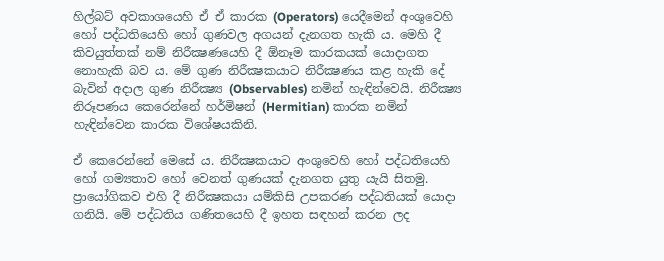හිල්බට් අවකාශයෙහි ඒ ඒ කාරක (Operators) යෙදීමෙන් අංශුවෙහි හෝ පද්ධතියෙහි හෝ ගුණවල අගයන් දැනගත හැකි ය. මෙහි දී කිවයුත්තක් නම් නිරීක්‍ෂණයෙහි දී ඕනෑම කාරකයක් යොදාගත නොහැකි බව ය. මේ ගුණ නිරීක්‍ෂකයාට නිරීක්‍ෂණය කළ හැකි දේ බැවින් අදාල ගුණ නිරීක්‍ෂ්‍ය (Observables) නමින් හැඳින්වෙයි. නිරීක්‍ෂ්‍ය නිරූපණය කෙරෙන්නේ හර්මිෂන් (Hermitian) කාරක නමින් හැඳින්වෙන කාරක විශේෂයකිනි.

ඒ කෙරෙන්නේ මෙසේ ය. නිරීක්‍ෂකයාට අංශුවෙහි හෝ පද්ධතියෙහි හෝ ගම්‍යතාව හෝ වෙනත් ගුණයක් දැනගත යුතු යැයි සිතමු. ප්‍රායෝගිකව එහි දී නිරීක්‍ෂකයා යම්කිසි උපකරණ පද්ධතියක් යොදා ගනියි. මේ පද්ධතිය ගණිතයෙහි දී ඉහත සඳහන් කරන ලද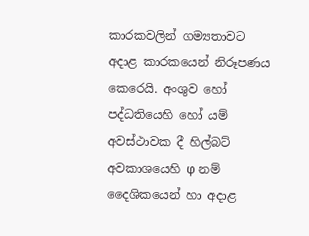කාරකවලින් ගම්‍යතාවට අදාළ කාරකයෙන් නිරූපණය කෙරෙයි. අංශුව හෝ පද්ධතියෙහි හෝ යම් අවස්ථාවක දී හිල්බට් අවකාශයෙහි φ නම් දෛශිකයෙන් හා අදාළ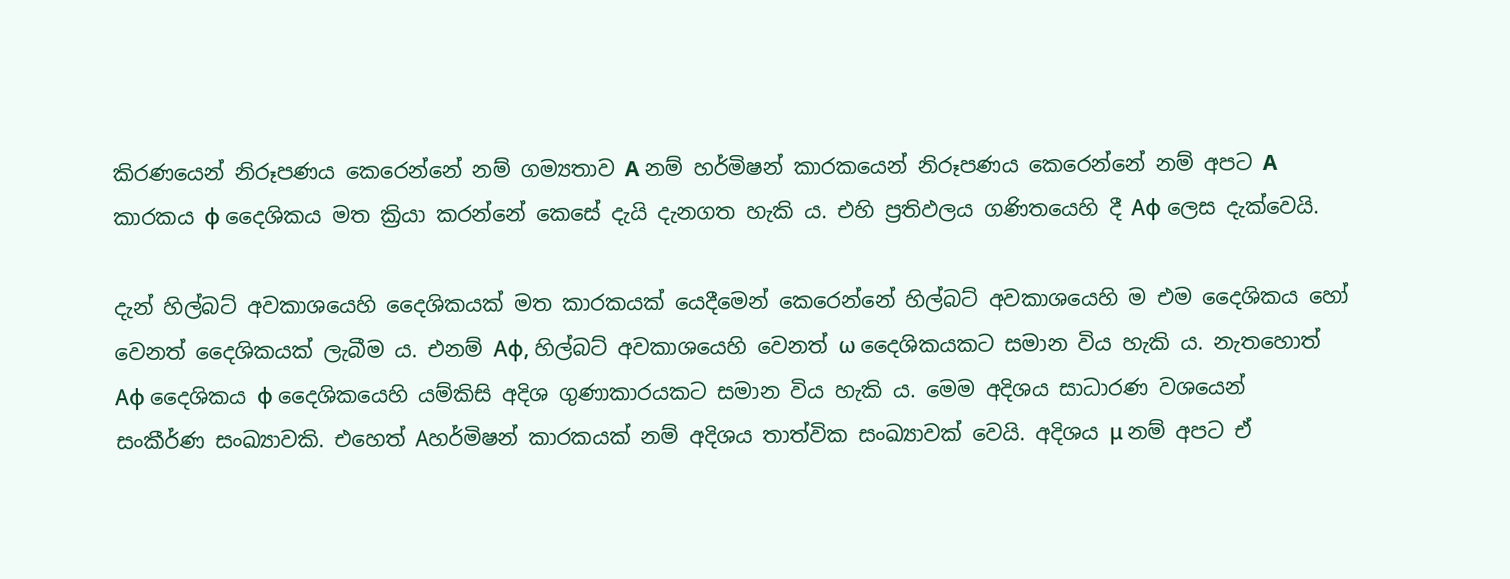කිරණයෙන් නිරූපණය කෙරෙන්නේ නම් ගම්‍යතාව A නම් හර්මිෂන් කාරකයෙන් නිරූපණය කෙරෙන්නේ නම් අපට A කාරකය φ දෛශිකය මත ක්‍රියා කරන්නේ කෙසේ දැයි දැනගත හැකි ය. එහි ප්‍රතිඵලය ගණිතයෙහි දී Aφ ලෙස දැක්වෙයි.

දැන් හිල්බට් අවකාශයෙහි දෛශිකයක් මත කාරකයක් යෙදීමෙන් කෙරෙන්නේ හිල්බට් අවකාශයෙහි ම එම දෛශිකය හෝ වෙනත් දෛශිකයක් ලැබීම ය. එනම් Aφ, හිල්බට් අවකාශයෙහි වෙනත් ω දෛශිකයකට සමාන විය හැකි ය. නැතහොත් Aφ දෛශිකය φ දෛශිකයෙහි යම්කිසි අදිශ ගුණාකාරයකට සමාන විය හැකි ය. මෙම අදිශය සාධාරණ වශයෙන් සංකීර්ණ සංඛ්‍යාවකි. එහෙත් Aහර්මිෂන් කාරකයක් නම් අදිශය තාත්වික සංඛ්‍යාවක් වෙයි. අදිශය μ නම් අපට ඒ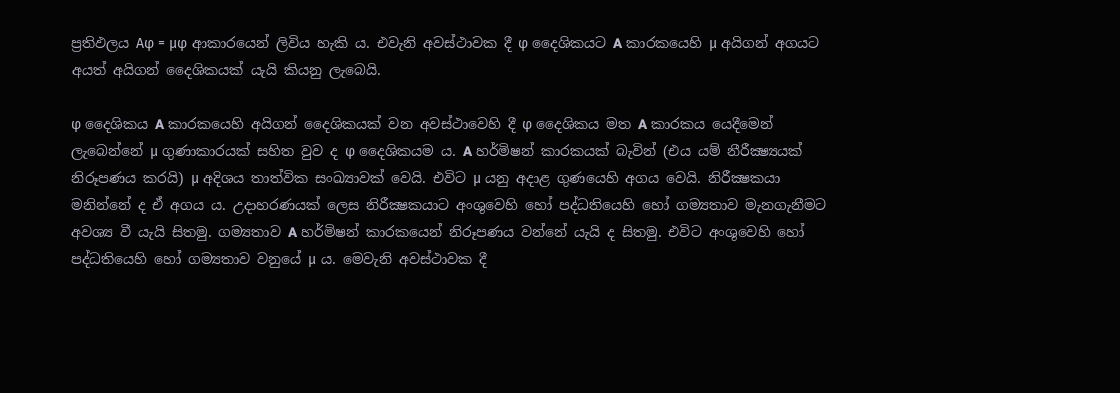ප්‍රතිඵලය Aφ = μφ ආකාරයෙන් ලිවිය හැකි ය. එවැනි අවස්ථාවක දී φ දෛශිකයට A කාරකයෙහි μ අයිගන් අගයට අයත් අයිගන් දෛශිකයක් යැයි කියනු ලැබෙයි.

φ දෛශිකය A කාරකයෙහි අයිගන් දෛශිකයක් වන අවස්ථාවෙහි දී φ දෛශිකය මත A කාරකය යෙදීමෙන් ලැබෙන්නේ μ ගුණාකාරයක් සහිත වුව ද φ දෛශිකයම ය. A හර්මිෂන් කාරකයක් බැවින් (එය යම් නීරීක්‍ෂ්‍යයක් නිරූපණය කරයි) μ අදිශය තාත්වික සංඛ්‍යාවක් වෙයි. එවිට μ යනු අදාළ ගුණයෙහි අගය වෙයි. නිරීක්‍ෂකයා මනින්නේ ද ඒ අගය ය. උදාහරණයක් ලෙස නිරීක්‍ෂකයාට අංශුවෙහි හෝ පද්ධතියෙහි හෝ ගම්‍යතාව මැනගැනීමට අවශ්‍ය වී යැයි සිතමු. ගම්‍යතාව A හර්මිෂන් කාරකයෙන් නිරූපණය වන්නේ යැයි ද සිතමු. එවිට අංශුවෙහි හෝ පද්ධතියෙහි හෝ ගම්‍යතාව වනුයේ μ ය. මෙවැනි අවස්ථාවක දී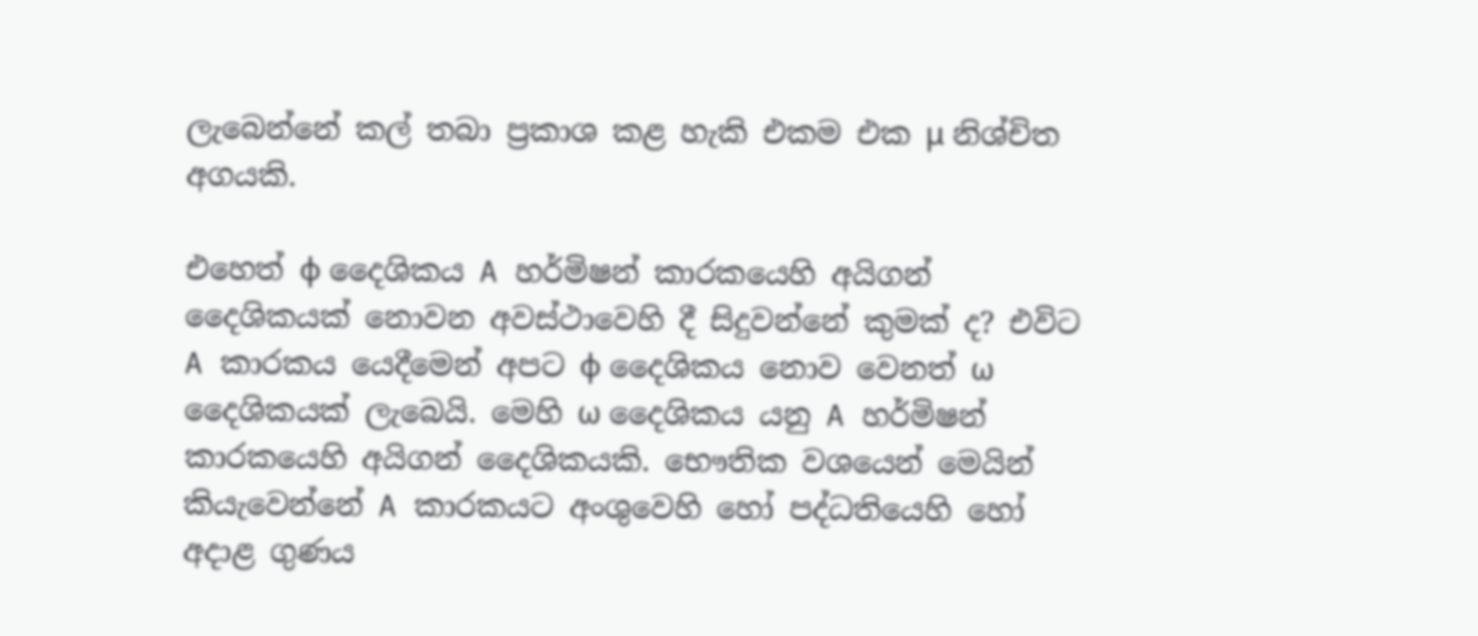ලැබෙන්නේ කල් තබා ප්‍රකාශ කළ හැකි එකම එක μ නිශ්චිත අගයකි.

එහෙත් φ දෛශිකය A හර්මිෂන් කාරකයෙහි අයිගන් දෛශිකයක් නොවන අවස්ථාවෙහි දී සිදුවන්නේ කුමක් ද? එවිට A කාරකය යෙදීමෙන් අපට φ දෛශිකය නොව වෙනත් ω දෛශිකයක් ලැබෙයි. මෙහි ω දෛශිකය යනු A හර්මිෂන් කාරකයෙහි අයිගන් දෛශිකයකි. භෞතික වශයෙන් මෙයින් කියැවෙන්නේ A කාරකයට අංශුවෙහි හෝ පද්ධතියෙහි හෝ අදාළ ගුණය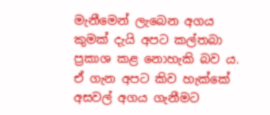මැනීමෙන් ලැබෙන අගය කුමක් දැයි අපට කල්තබා ප්‍රකාශ කළ නොහැකි බව ය. ඒ ගැන අපට කිව හැක්කේ අසවල් අගය ගැනීමට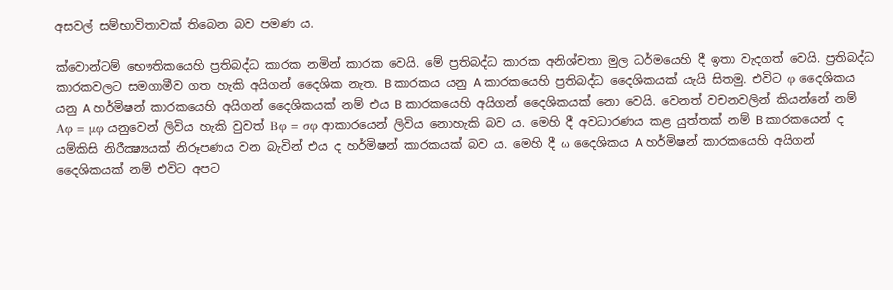අසවල් සම්භාවිතාවක් තිබෙන බව පමණ ය.

ක්වොන්ටම් භෞතිකයෙහි ප්‍රතිබද්ධ කාරක නමින් කාරක වෙයි. මේ ප්‍රතිබද්ධ කාරක අනිශ්චතා මුල ධර්මයෙහි දී ඉතා වැදගත් වෙයි. ප්‍රතිබද්ධ කාරකවලට සමගාමීව ගත හැකි අයිගන් දෛශික නැත. B කාරකය යනු A කාරකයෙහි ප්‍රතිබද්ධ දෛශිකයක් යැයි සිතමු. එවිට φ දෛශිකය යනු A හර්මිෂන් කාරකයෙහි අයිගන් දෛශිකයක් නම් එය B කාරකයෙහි අයිගන් දෛශිකයක් නො වෙයි. වෙනත් වචනවලින් කියන්නේ නම් Aφ = μφ යනුවෙන් ලිවිය හැකි වුවත් Bφ = σφ ආකාරයෙන් ලිවිය නොහැකි බව ය. මෙහි දී අවධාරණය කළ යුත්තක් නම් B කාරකයෙන් ද යම්කිසි නිරීක්‍ෂ්‍යයක් නිරූපණය වන බැවින් එය ද හර්මිෂන් කාරකයක් බව ය. මෙහි දී ω දෛශිකය A හර්මිෂන් කාරකයෙහි අයිගන් දෛශිකයක් නම් එවිට අපට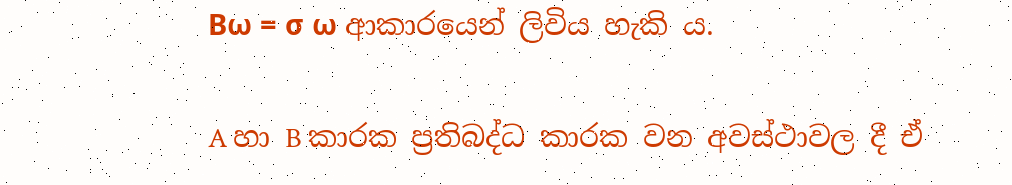Bω = σ ω ආකාරයෙන් ලිවිය හැකි ය.

A හා B කාරක ප්‍රතිබද්ධ කාරක වන අවස්ථාවල දී ඒ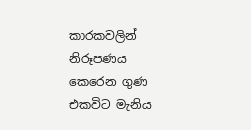කාරකවලින් නිරූපණය කෙරෙන ගුණ එකවිට මැනිය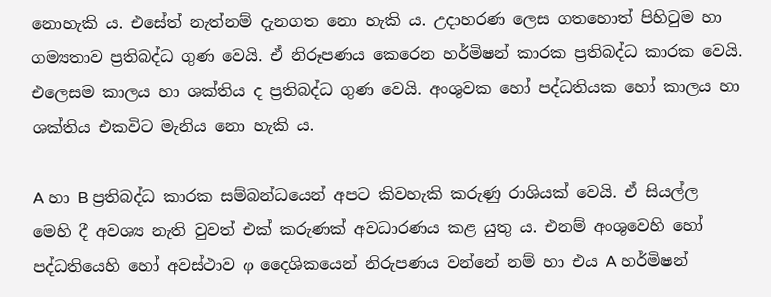නොහැකි ය. එසේත් නැත්නම් දැනගත නො හැකි ය. උදාහරණ ලෙස ගතහොත් පිහිටුම හා ගම්‍යතාව ප්‍රතිබද්ධ ගුණ වෙයි. ඒ නිරූපණය කෙරෙන හර්මිෂන් කාරක ප්‍රතිබද්ධ කාරක වෙයි. එලෙසම කාලය හා ශක්තිය ද ප්‍රතිබද්ධ ගුණ වෙයි. අංශුවක හෝ පද්ධතියක හෝ කාලය හා ශක්තිය එකවිට මැනිය නො හැකි ය.

A හා B ප්‍රතිබද්ධ කාරක සම්බන්ධයෙන් අපට කිවහැකි කරුණු රාශියක් වෙයි. ඒ සියල්ල මෙහි දී අවශ්‍ය නැති වුවත් එක් කරුණක් අවධාරණය කළ යුතු ය. එනම් අංශුවෙහි හෝ පද්ධතියෙහි හෝ අවස්ථාව φ දෛශිකයෙන් නිරුපණය වන්නේ නම් හා එය A හර්මිෂන්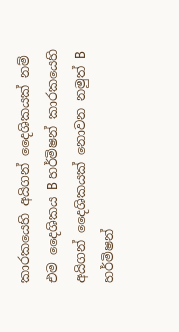කාරකයෙහි අයිගන් දෛශිකයක් නම් එම දෛශිකය B හර්මිෂන් කාරකයෙහි අයිගන් දෛශිකයක් නොවන නමුත් B හර්මිෂන්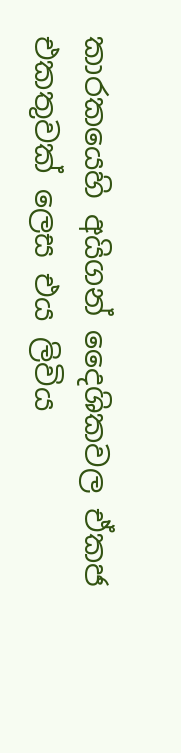කාරකයෙහි අයිගන් දෛශිකවල ඒකජ එකතුවක් ලෙස එය ලිවිය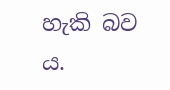හැකි බව ය.